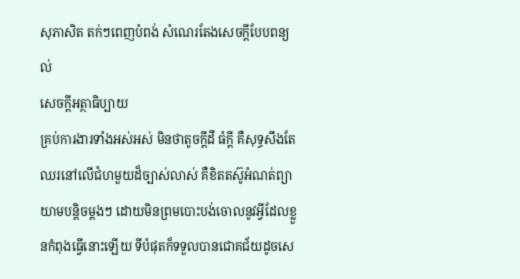សុភាសិត តក់ៗពេញបំពង់ សំណេរតែងសេចក្តីបែបពន្យល់
សេចក្តីអត្ថាធិប្បាយ
គ្រប់ការងារទាំងអស់អស់ មិនថាតូចក្ដីដី ធំក្ដី គឺសុទ្ធសឹងតែឈរនៅលើជំហមួយដ៏ច្បាស់លាស់ គឺខិតតស៊ូអំណត់ព្យាយាមបន្តិចម្ដងៗ ដោយមិនព្រមបោះបង់ចោលនូវអ្វីដែលខ្លួនកំពុងធ្វើនោះឡើយ ទីបំផុតក៏ទទួលបានជោគជ័យដូចសេ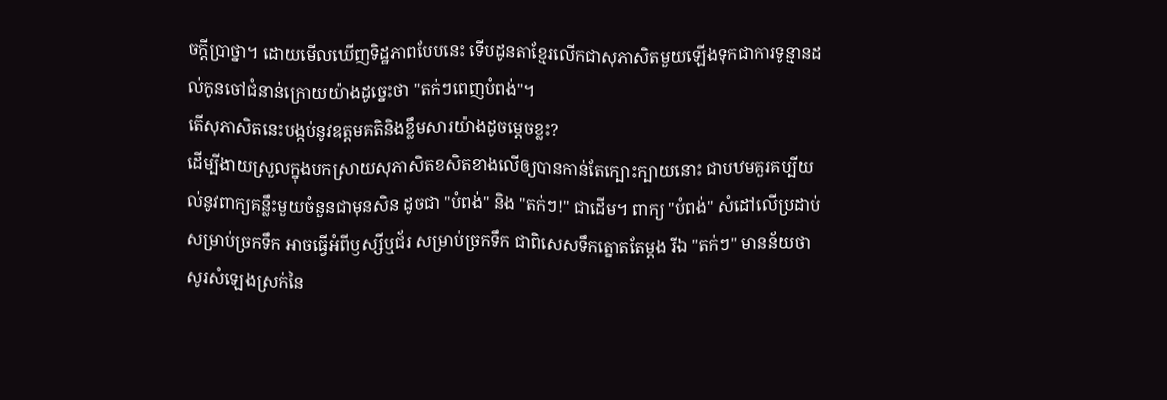ចក្ដីប្រាថ្នា។ ដោយមើលឃើញទិដ្ឋភាពបែបនេះ ទើបដូនតាខ្មែរលើកជាសុភាសិតមួយឡើងទុកជាការទូន្មានដល់កូនចៅជំនាន់ក្រោយយ៉ាងដូច្នេះថា "តក់ៗពេញបំពង់"។
តើសុភាសិតនេះបង្កប់នូវឧត្ដមគតិនិងខ្លឹមសារយ៉ាងដូចម្ដេចខ្លះ?
ដើម្បីងាយស្រួលក្នុងបកស្រាយសុភាសិតខសិតខាងលើឲ្យបានកាន់តែក្បោះក្បាយនោះ ជាបឋមគួរគប្បីយល់នូវពាក្យគន្លឹះមួយចំនួនជាមុនសិន ដូចជា "បំពង់" និង "តក់ៗ!" ជាដើម។ ពាក្យ "បំពង់" សំដៅលើប្រដាប់សម្រាប់ច្រកទឹក អាចធ្វើអំពីឫស្សីឬជ័រ សម្រាប់ច្រកទឹក ជាពិសេសទឹកត្នោតតែម្ដង រីឯ "តក់ៗ" មានន័យថា សូរសំឡេងស្រក់នៃ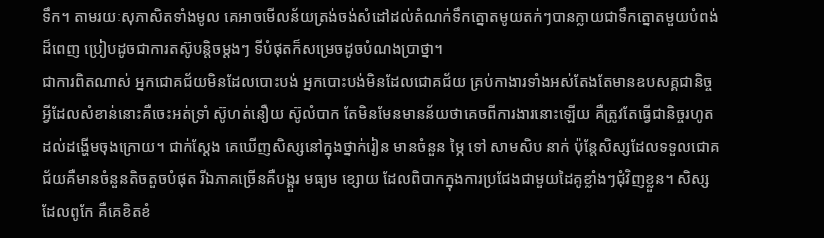ទឹក។ តាមរយៈសុភាសិតទាំងមូល គេអាចមើលន័យត្រង់ចង់សំដៅដល់តំណក់ទឹកត្នោតមូយតក់ៗបានក្លាយជាទឹកត្នោតមួយបំពង់ដ៏ពេញ ប្រៀបដូចជាការតស៊ូបន្តិចម្ដងៗ ទីបំផុតក៏សម្រេចដូចបំណងប្រាថ្នា។
ជាការពិតណាស់ អ្នកជោគជ័យមិនដែលបោះបង់ អ្នកបោះបង់មិនដែលជោគជ័យ គ្រប់កាងារទាំងអស់តែងតែមានឧបសគ្គជានិច្ច អ្វីដែលសំខាន់នោះគឺចេះអត់ទ្រាំ ស៊ូហត់នឿយ ស៊ូលំបាក តែមិនមែនមានន័យថាគេចពីការងារនោះឡើយ គឺត្រូវតែធ្វើជានិច្ចរហូតដល់ដង្ហើមចុងក្រោយ។ ជាក់ស្ដែង គេឃើញសិស្សនៅក្នុងថ្នាក់រៀន មានចំនួន ម្ភៃ ទៅ សាមសិប នាក់ ប៉ុន្តែសិស្សដែលទទួលជោគជ័យគឺមានចំនួនតិចតួចបំផុត រីឯភាគច្រើនគឺបង្គួរ មធ្យម ខ្សោយ ដែលពិបាកក្នុងការប្រជែងជាមួយដៃគូខ្លាំងៗជុំវិញខ្លួន។ សិស្សដែលពូកែ គឺគេខិតខំ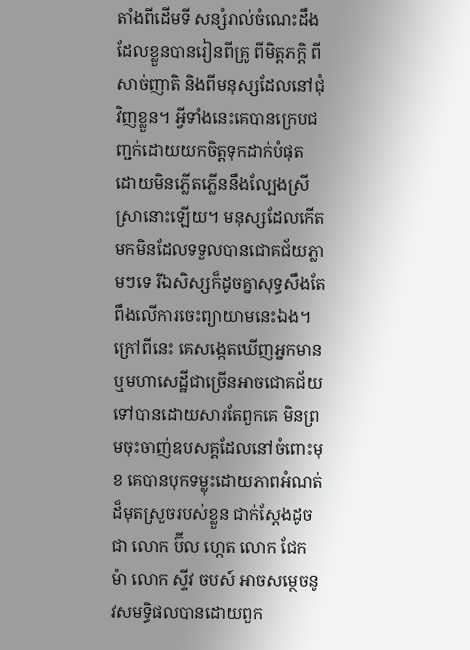តាំងពីដើមទី សន្សំរាល់ចំណេះដឹងដែលខ្លួនបានរៀនពីគ្រូ ពីមិត្តភក្តិ ពីសាច់ញាតិ និងពីមនុស្សដែលនៅជុំវិញខ្លួន។ អ្វីទាំងនេះគេបានក្រេបជញ្ជក់ដោយយកចិត្តទុកដាក់បំផុត ដោយមិនភ្លើតភ្លើននឹងល្បែងស្រីស្រានោះឡើយ។ មនុស្សដែលកើតមកមិនដែលទទួលបានជោគជ័យភ្លាមៗទេ រីឯសិស្សក៏ដូចគ្នាសុទ្ធសឹងតែពឹងលើការចេះព្យាយាមនេះឯង។
ក្រៅពីនេះ គេសង្កេតឃើញអ្នកមាន ឬមហាសេដ្ឋីជាច្រើនអាចជោគជ័យទៅបានដោយសារតែពួកគេ មិនព្រមចុះចាញ់ឧបសគ្គដែលនៅចំពោះមុខ គេបានបុកទម្លុះដោយភាពអំណត់ដ៏មុតស្រួចរបស់ខ្លួន ជាក់ស្ដែងដូចជា លោក ប៊ីល ហ្កេត លោក ជែក ម៉ា លោក ស្ទីវ ចបស៍ អាចសម្ថេចនូវសមទ្ធិផលបានដោយពួក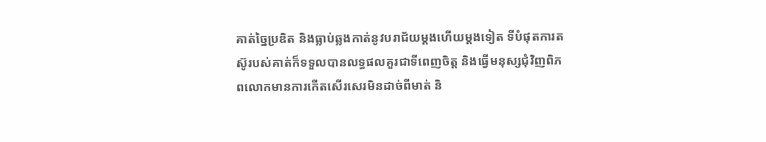គាត់ច្នៃប្រឌិត និងធ្លាប់ឆ្លងកាត់នូវបរាជ័យម្ដងហើយម្ដងទៀត ទីបំផុតការតស៊ូរបស់គាត់ក៏ទទួលបានលទ្ធផលគួរជាទីពេញចិត្ត និងធ្វើមនុស្សជុំវិញពិភពលោកមានការកើតសើរសេរមិនដាច់ពីមាត់ និ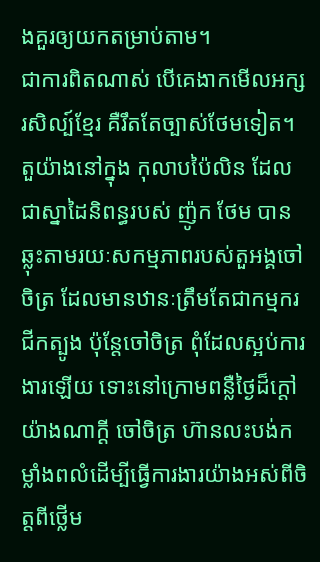ងគួរឲ្យយកតម្រាប់តាម។
ជាការពិតណាស់ បើគេងាកមើលអក្សរសិល្ប៍ខ្មែរ គឺរឹតតែច្បាស់ថែមទៀត។ តួយ៉ាងនៅក្នុង កុលាបប៉ៃលិន ដែលជាស្នាដៃនិពន្ធរបស់ ញ៉ូក ថែម បានឆ្លុះតាមរយៈសកម្មភាពរបស់តួអង្គចៅចិត្រ ដែលមានឋានៈត្រឹមតែជាកម្មករជីកត្បូង ប៉ុន្តែចៅចិត្រ ពុំដែលស្អប់ការងារឡើយ ទោះនៅក្រោមពន្លឺថ្ងៃដ៏ក្ដៅយ៉ាងណាក្ដី ចៅចិត្រ ហ៊ានលះបង់កម្លាំងពលំដើម្បីធ្វើការងារយ៉ាងអស់ពីចិត្តពីថ្លើម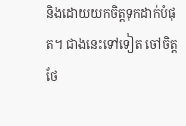និងដោយយកចិត្តទុកដាក់បំផុត។ ជាងនេះទៅទៀត ចៅចិត្តថែ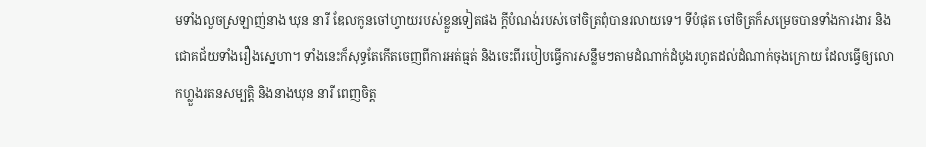មទាំងលួចស្រឡាញ់នាង ឃុន នារី ឌែលកូនចៅហ្វាយរបស់ខ្លួនទៀតផង ក្ដីបំណង់របស់ចៅចិត្រពុំបានរលាយទេ។ ទីបំផុត ចៅចិត្រក៏សម្រេចបានទាំងការងារ និងជោគជ័យទាំងរឿងស្នេហា។ ទាំងនេះក៏សុទ្ធតែកើតចេញពីការអត់ធ្មត់ និងចេះពីរបៀបធ្វើការសន្លឹមៗតាមដំណាក់ដំបូងរហូតដល់ដំណាក់ចុងក្រោយ ដែលធ្វើឲ្យលោកហ្លួងរតនសម្បត្តិ និងនាងឃុន នារី ពេញចិត្ត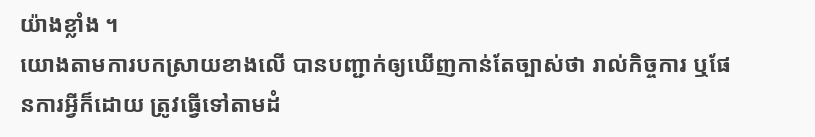យ៉ាងខ្លាំង ។
យោងតាមការបកស្រាយខាងលើ បានបញ្ជាក់ឲ្យឃើញកាន់តែច្បាស់ថា រាល់កិច្ចការ ឬផែនការអ្វីក៏ដោយ ត្រូវធ្វើទៅតាមដំ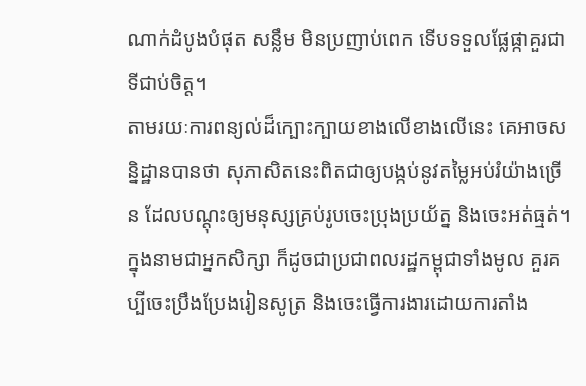ណាក់ដំបូងបំផុត សន្លឹម មិនប្រញាប់ពេក ទើបទទួលផ្លែផ្កាគួរជាទីជាប់ចិត្ត។
តាមរយៈការពន្យល់ដ៏ក្បោះក្បាយខាងលើខាងលើនេះ គេអាចសន្និដ្ឋានបានថា សុភាសិតនេះពិតជាឲ្យបង្កប់នូវតម្លៃអប់រំយ៉ាងច្រើន ដែលបណ្ដុះឲ្យមនុស្សគ្រប់រូបចេះប្រុងប្រយ័ត្ន និងចេះអត់ធ្មត់។ ក្នុងនាមជាអ្នកសិក្សា ក៏ដូចជាប្រជាពលរដ្ឋកម្ពុជាទាំងមូល គួរគប្បីចេះប្រឹងប្រែងរៀនសូត្រ និងចេះធ្វើការងារដោយការតាំង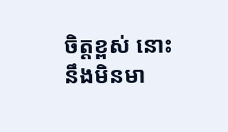ចិត្តខ្ពស់ នោះនឹងមិនមា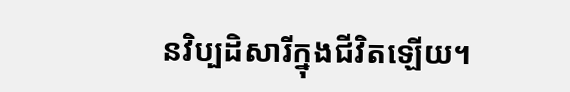នវិប្បដិសារីក្នុងជីវិតឡើយ។